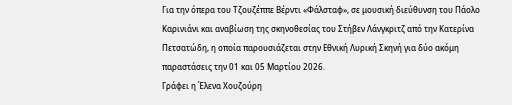Για την όπερα του Τζουζέππε Βέρντι «Φάλσταφ», σε μουσική διεύθυνση του Πάολο Καρινιάνι και αναβίωση της σκηνοθεσίας του Στήβεν Λάνγκριτζ από την Κατερίνα Πετσατώδη, η οποία παρουσιάζεται στην Εθνική Λυρική Σκηνή για δύο ακόμη παραστάσεις την 01 και 05 Μαρτίου 2026.
Γράφει η Έλενα Χουζούρη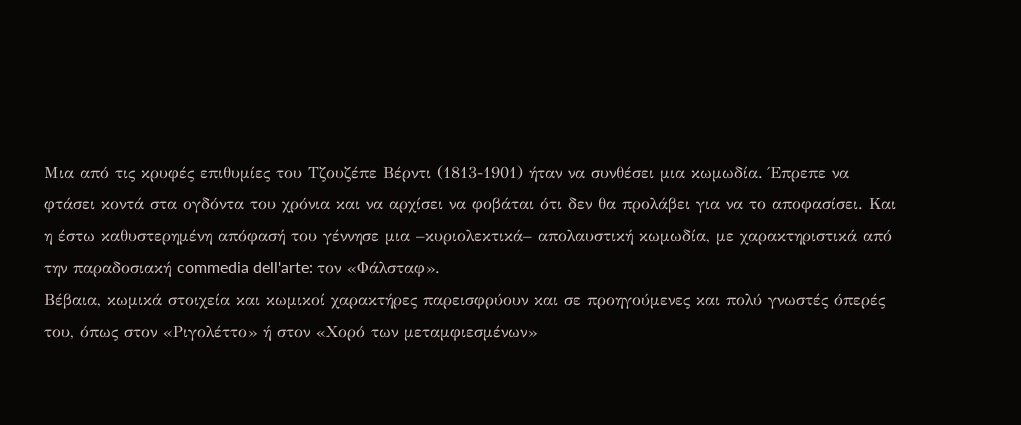Μια από τις κρυφές επιθυμίες του Τζουζέπε Βέρντι (1813-1901) ήταν να συνθέσει μια κωμωδία. Έπρεπε να φτάσει κοντά στα ογδόντα του χρόνια και να αρχίσει να φοβάται ότι δεν θα προλάβει για να το αποφασίσει. Και η έστω καθυστερημένη απόφασή του γέννησε μια –κυριολεκτικά– απολαυστική κωμωδία, με χαρακτηριστικά από την παραδοσιακή commedia dell'arte: τον «Φάλσταφ».
Βέβαια, κωμικά στοιχεία και κωμικοί χαρακτήρες παρεισφρύουν και σε προηγούμενες και πολύ γνωστές όπερές του, όπως στον «Ριγολέττο» ή στον «Χορό των μεταμφιεσμένων»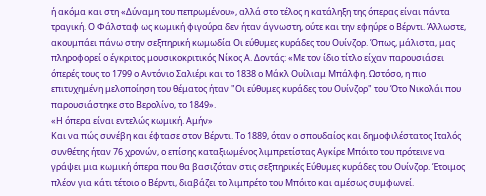ή ακόμα και στη «Δύναμη του πεπρωμένου», αλλά στο τέλος η κατάληξη της όπερας είναι πάντα τραγική. Ο Φάλσταφ ως κωμική φιγούρα δεν ήταν άγνωστη, ούτε και την εφηύρε ο Βέρντι. Άλλωστε, ακουμπάει πάνω στην σεξπηρική κωμωδία Οι εύθυμες κυράδες του Ουίνζορ. Όπως, μάλιστα, μας πληροφορεί ο έγκριτος μουσικοκριτικός Νίκος Α. Δοντάς: «Με τον ίδιο τίτλο είχαν παρουσιάσει όπερές τους το 1799 ο Αντόνιο Σαλιέρι και το 1838 ο Μάκλ Ουίλιαμ Μπάλφη. Ωστόσο, η πιο επιτυχημένη μελοποίηση του θέματος ήταν "Οι εύθυμες κυράδες του Ουίνζορ" του Ότο Νικολάι που παρουσιάστηκε στο Βερολίνο, το 1849».
«Η όπερα είναι εντελώς κωμική. Αμήν»
Και να πώς συνέβη και έφτασε στον Βέρντι. Το 1889, όταν ο σπουδαίος και δημοφιλέστατος Ιταλός συνθέτης ήταν 76 χρονών, ο επίσης καταξιωμένος λιμπρετίστας Αγκίρε Μπόιτο του πρότεινε να γράψει μια κωμική όπερα που θα βασιζόταν στις σεξπηρικές Εύθυμες κυράδες του Ουίνζορ. Έτοιμος πλέον για κάτι τέτοιο ο Βέρντι, διαβάζει το λιμπρέτο του Μπόιτο και αμέσως συμφωνεί.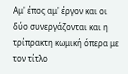Αμ' έπος αμ' έργον και οι δύο συνεργάζονται και η τρίπρακτη κωμική όπερα με τον τίτλο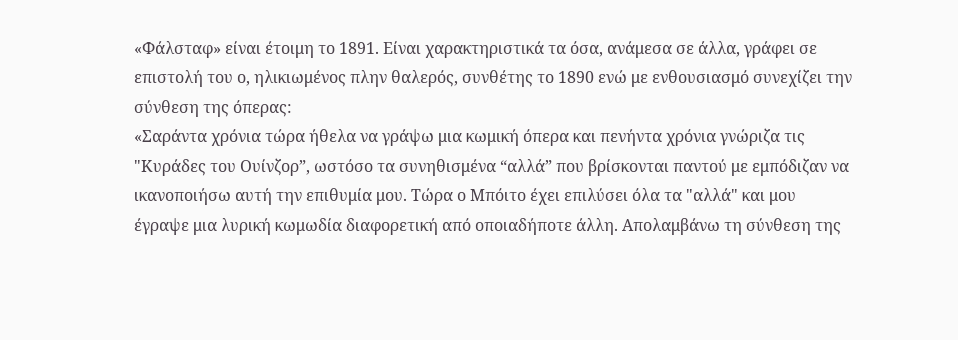«Φάλσταφ» είναι έτοιμη το 1891. Είναι χαρακτηριστικά τα όσα, ανάμεσα σε άλλα, γράφει σε επιστολή του ο, ηλικιωμένος πλην θαλερός, συνθέτης το 1890 ενώ με ενθουσιασμό συνεχίζει την σύνθεση της όπερας:
«Σαράντα χρόνια τώρα ήθελα να γράψω μια κωμική όπερα και πενήντα χρόνια γνώριζα τις "Κυράδες του Ουίνζορ”, ωστόσο τα συνηθισμένα “αλλά” που βρίσκονται παντού με εμπόδιζαν να ικανοποιήσω αυτή την επιθυμία μου. Τώρα ο Μπόιτο έχει επιλύσει όλα τα "αλλά" και μου έγραψε μια λυρική κωμωδία διαφορετική από οποιαδήποτε άλλη. Απολαμβάνω τη σύνθεση της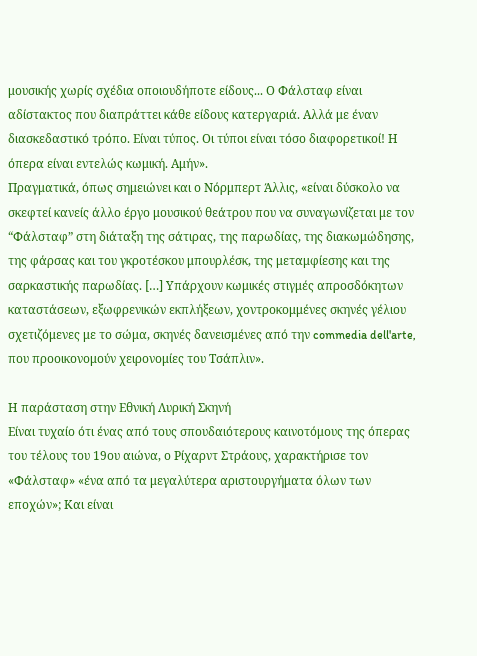μουσικής χωρίς σχέδια οποιουδήποτε είδους... Ο Φάλσταφ είναι αδίστακτος που διαπράττει κάθε είδους κατεργαριά. Αλλά με έναν διασκεδαστικό τρόπο. Είναι τύπος. Οι τύποι είναι τόσο διαφορετικοί! Η όπερα είναι εντελώς κωμική. Αμήν».
Πραγματικά, όπως σημειώνει και ο Νόρμπερτ Άλλις, «είναι δύσκολο να σκεφτεί κανείς άλλο έργο μουσικού θεάτρου που να συναγωνίζεται με τον “Φάλσταφ” στη διάταξη της σάτιρας, της παρωδίας, της διακωμώδησης, της φάρσας και του γκροτέσκου μπουρλέσκ, της μεταμφίεσης και της σαρκαστικής παρωδίας. […] Υπάρχουν κωμικές στιγμές απροσδόκητων καταστάσεων, εξωφρενικών εκπλήξεων, χοντροκομμένες σκηνές γέλιου σχετιζόμενες με το σώμα, σκηνές δανεισμένες από την commedia dell'arte, που προοικονομούν χειρονομίες του Τσάπλιν».

Η παράσταση στην Εθνική Λυρική Σκηνή
Είναι τυχαίο ότι ένας από τους σπουδαιότερους καινοτόμους της όπερας του τέλους του 19ου αιώνα, ο Ρίχαρντ Στράους, χαρακτήρισε τον «Φάλσταφ» «ένα από τα μεγαλύτερα αριστουργήματα όλων των εποχών»; Και είναι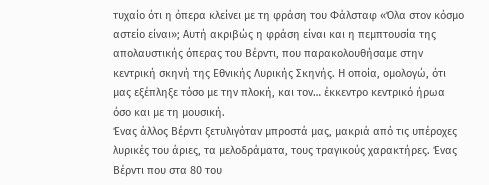τυχαίο ότι η όπερα κλείνει με τη φράση του Φάλσταφ «Όλα στον κόσμο αστείο είναι»; Αυτή ακριβώς η φράση είναι και η πεμπτουσία της απολαυστικής όπερας του Βέρντι, που παρακολουθήσαμε στην κεντρική σκηνή της Εθνικής Λυρικής Σκηνής. Η οποία, ομολογώ, ότι μας εξέπληξε τόσο με την πλοκή, και τον… έκκεντρο κεντρικό ήρωα όσο και με τη μουσική.
Ένας άλλος Βέρντι ξετυλιγόταν μπροστά μας, μακριά από τις υπέροχες λυρικές του άριες, τα μελοδράματα, τους τραγικούς χαρακτήρες. Ένας Βέρντι που στα 80 του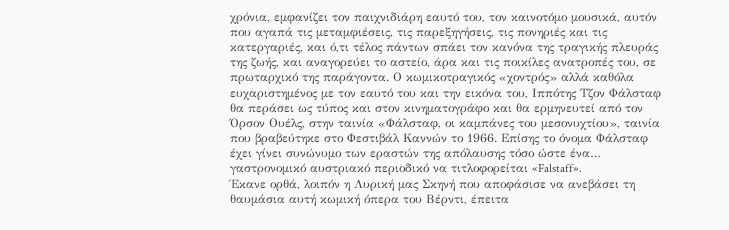χρόνια, εμφανίζει τον παιχνιδιάρη εαυτό του, τον καινοτόμο μουσικά, αυτόν που αγαπά τις μεταμφιέσεις, τις παρεξηγήσεις, τις πονηριές και τις κατεργαριές, και ό,τι τέλος πάντων σπάει τον κανόνα της τραγικής πλευράς της ζωής, και αναγορεύει το αστείο, άρα και τις ποικίλες ανατροπές του, σε πρωταρχικό της παράγοντα. Ο κωμικοτραγικός «χοντρός» αλλά καθόλα ευχαριστημένος με τον εαυτό του και την εικόνα του, Ιππότης Τζον Φάλσταφ θα περάσει ως τύπος και στον κινηματογράφο και θα ερμηνευτεί από τον Όρσον Ουέλς, στην ταινία «Φάλσταφ, οι καμπάνες του μεσονυχτίου», ταινία που βραβεύτηκε στο Φεστιβάλ Καννών το 1966. Επίσης το όνομα Φάλσταφ έχει γίνει συνώνυμο των εραστών της απόλαυσης τόσο ώστε ένα… γαστρονομικό αυστριακό περιοδικό να τιτλοφορείται «Falstaff».
Έκανε ορθά, λοιπόν η Λυρική μας Σκηνή που αποφάσισε να ανεβάσει τη θαυμάσια αυτή κωμική όπερα του Βέρντι, έπειτα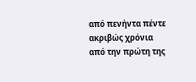από πενήντα πέντε ακριβώς χρόνια από την πρώτη της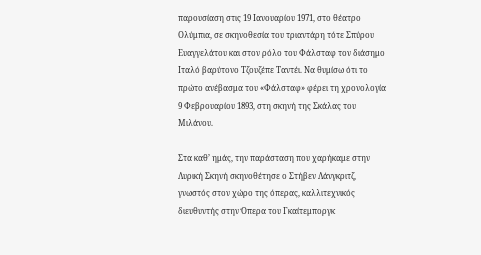παρουσίαση στις 19 Ιανουαρίου 1971, στο θέατρο Ολύμπια, σε σκηνοθεσία του τριαντάρη τότε Σπύρου Ευαγγελάτου και στον ρόλο του Φάλσταφ τον διάσημο Ιταλό βαρύτονο Τζουζέπε Ταντέι. Να θυμίσω ότι το πρώτο ανέβασμα του «Φάλσταφ» φέρει τη χρονολογία 9 Φεβρουαρίου 1893, στη σκηνή της Σκάλας του Μιλάνου.

Στα καθ’ ημάς, την παράσταση που χαρήκαμε στην Λυρική Σκηνή σκηνοθέτησε ο Στήβεν Λάνγκριτζ, γνωστός στον χώρο της όπερας, καλλιτεχνικός διευθυντής στην Όπερα του Γκαίτεμποργκ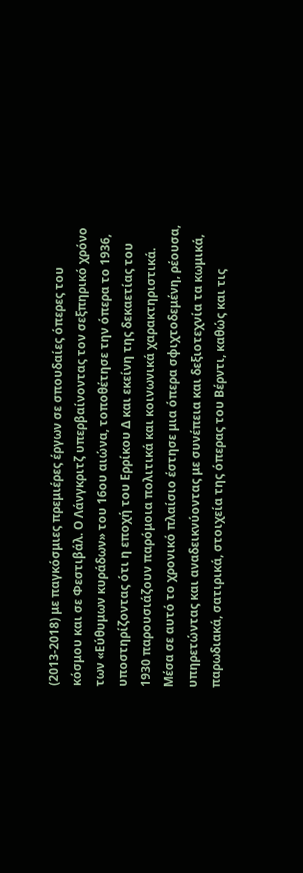(2013-2018) με παγκόσμιες πρεμιέρες έργων σε σπουδαίες όπερες του κόσμου και σε Φεστιβάλ. Ο Λάνγκριτζ υπερβαίνοντας τον σεξπηρικό χρόνο των «Εύθυμων κυράδων» του 16ου αιώνα, τοποθέτησε την όπερα το 1936, υποστηρίζοντας ότι η εποχή του Ερρίκου Δ και εκείνη της δεκαετίας του 1930 παρουσιάζουν παρόμοια πολιτικά και κοινωνικά χαρακτηριστικά. Μέσα σε αυτό το χρονικό πλαίσιο έστησε μια όπερα σφιχτοδεμένη, ρέουσα, υπηρετώντας και αναδεικνύοντας με συνέπεια και δεξιοτεχνία τα κωμικά, παρωδιακά, σατιρικά, στοιχεία της όπερας του Βέρντι, καθώς και τις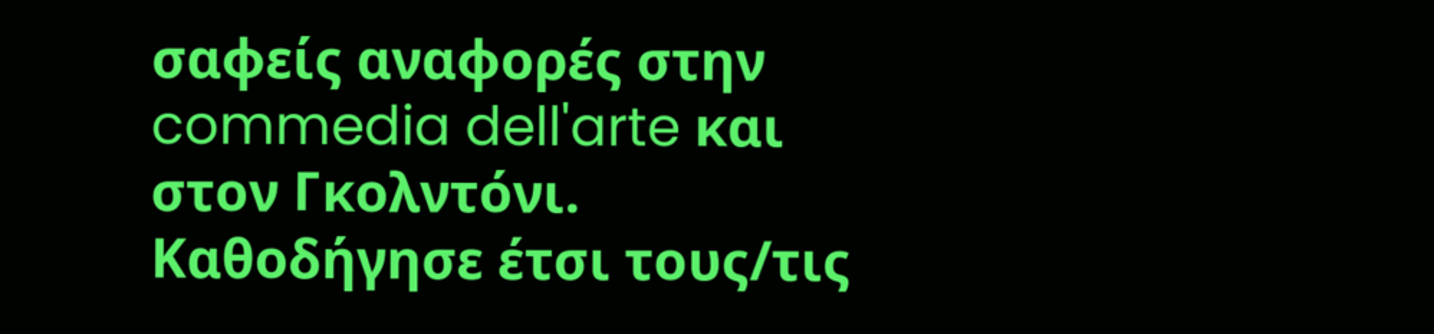σαφείς αναφορές στην commedia dell'arte και στον Γκολντόνι. Καθοδήγησε έτσι τους/τις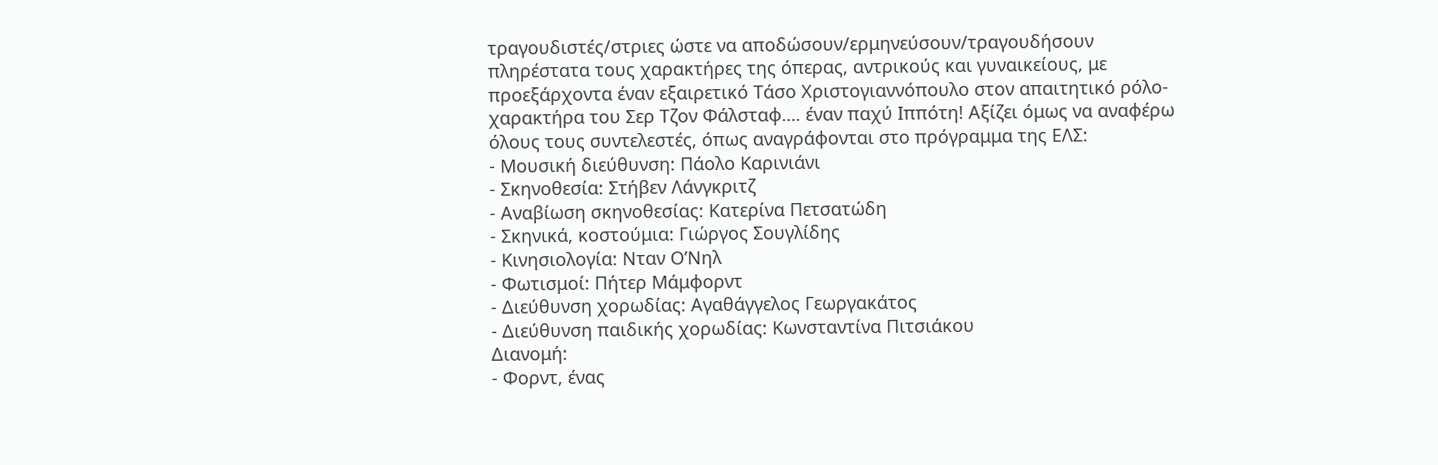τραγουδιστές/στριες ώστε να αποδώσουν/ερμηνεύσουν/τραγουδήσουν πληρέστατα τους χαρακτήρες της όπερας, αντρικούς και γυναικείους, με προεξάρχοντα έναν εξαιρετικό Τάσο Χριστογιαννόπουλο στον απαιτητικό ρόλο-χαρακτήρα του Σερ Τζον Φάλσταφ…. έναν παχύ Ιππότη! Αξίζει όμως να αναφέρω όλους τους συντελεστές, όπως αναγράφονται στο πρόγραμμα της ΕΛΣ:
- Μουσική διεύθυνση: Πάολο Καρινιάνι
- Σκηνοθεσία: Στήβεν Λάνγκριτζ
- Αναβίωση σκηνοθεσίας: Κατερίνα Πετσατώδη
- Σκηνικά, κοστούμια: Γιώργος Σουγλίδης
- Κινησιολογία: Νταν Ο’Νηλ
- Φωτισμοί: Πήτερ Μάμφορντ
- Διεύθυνση χορωδίας: Αγαθάγγελος Γεωργακάτος
- Διεύθυνση παιδικής χορωδίας: Κωνσταντίνα Πιτσιάκου
Διανομή:
- Φορντ, ένας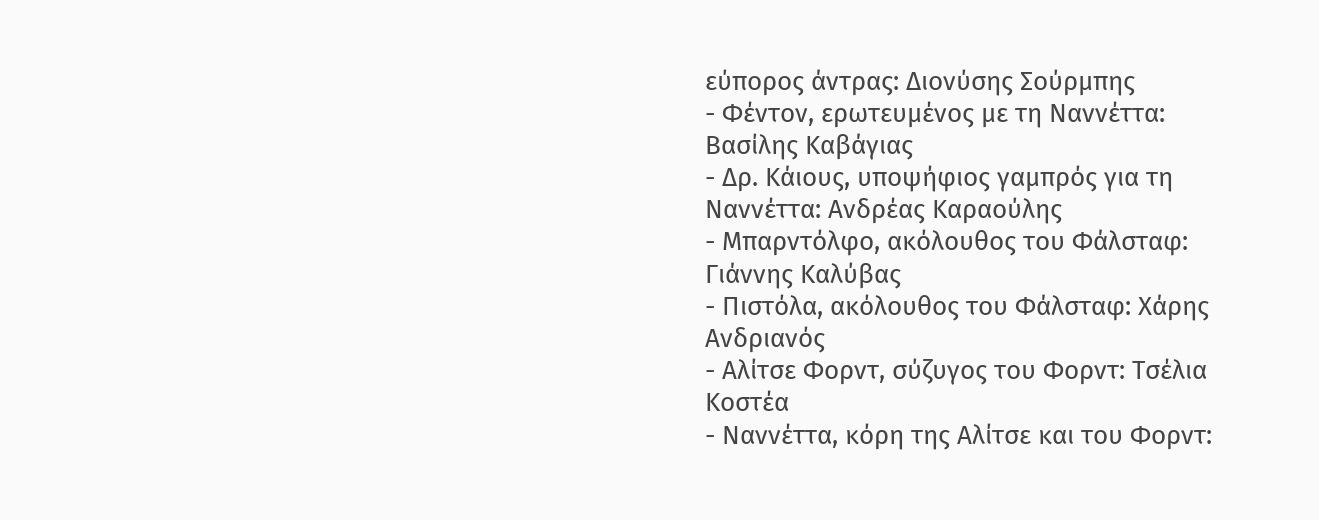εύπορος άντρας: Διονύσης Σούρμπης
- Φέντον, ερωτευμένος με τη Ναννέττα: Βασίλης Καβάγιας
- Δρ. Κάιους, υποψήφιος γαμπρός για τη Ναννέττα: Ανδρέας Καραούλης
- Μπαρντόλφο, ακόλουθος του Φάλσταφ: Γιάννης Καλύβας
- Πιστόλα, ακόλουθος του Φάλσταφ: Χάρης Ανδριανός
- Αλίτσε Φορντ, σύζυγος του Φορντ: Τσέλια Κοστέα
- Ναννέττα, κόρη της Αλίτσε και του Φορντ: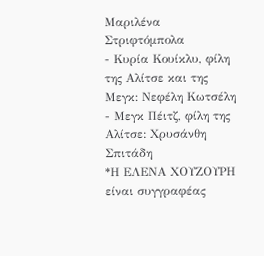Μαριλένα Στριφτόμπολα
- Κυρία Κουίκλυ, φίλη της Αλίτσε και της Μεγκ: Νεφέλη Κωτσέλη
- Μεγκ Πέιτζ, φίλη της Αλίτσε: Χρυσάνθη Σπιτάδη
*Η ΕΛΕΝΑ ΧΟΥΖΟΥΡΗ είναι συγγραφέας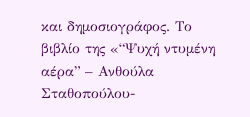και δημοσιογράφος. Το βιβλίο της «“Ψυχή ντυμένη αέρα” – Ανθούλα Σταθοπούλου-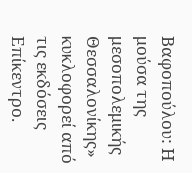Βαφοπούλου: Η μούσα της μεσοπολεμικής Θεσσαλονίκης» κυκλοφορεί από τις εκδόσεις Επίκεντρο.